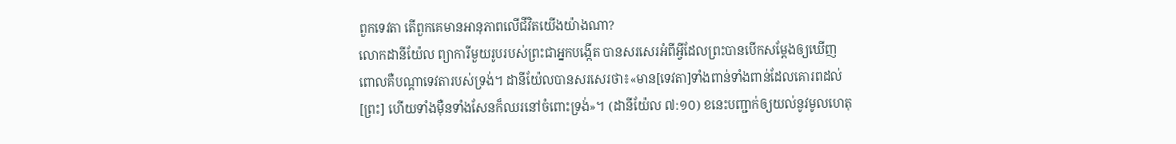ពួកទេវតា តើពួកគេមានអានុភាពលើជីវិតយើងយ៉ាងណា?
លោកដានីយ៉ែល ព្យាការីមួយរូបរបស់ព្រះជាអ្នកបង្កើត បានសរសេរអំពីអ្វីដែលព្រះបានបើកសម្ដែងឲ្យឃើញ ពោលគឺបណ្ដាទេវតារបស់ទ្រង់។ ដានីយ៉ែលបានសរសេរថា៖«មាន[ទេវតា]ទាំងពាន់ទាំងពាន់ដែលគោរពដល់[ព្រះ] ហើយទាំងម៉ឺនទាំងសែនក៏ឈរនៅចំពោះទ្រង់»។ (ដានីយ៉ែល ៧:១០) ខនេះបញ្ជាក់ឲ្យយល់នូវមូលហេតុ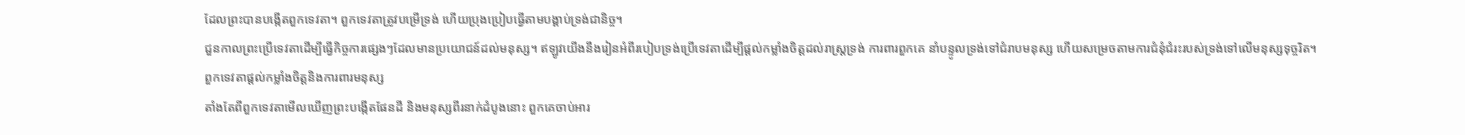ដែលព្រះបានបង្កើតពួកទេវតា។ ពួកទេវតាត្រូវបម្រើទ្រង់ ហើយប្រុងប្រៀបធ្វើតាមបង្គាប់ទ្រង់ជានិច្ច។
ជួនកាលព្រះប្រើទេវតាដើម្បីធ្វើកិច្ចការផ្សេងៗដែលមានប្រយោជន៍ដល់មនុស្ស។ ឥឡូវយើងនឹងរៀនអំពីរបៀបទ្រង់ប្រើទេវតាដើម្បីផ្ដល់កម្លាំងចិត្តដល់រាស្ត្រទ្រង់ ការពារពួកគេ នាំបន្ទូលទ្រង់ទៅជំរាបមនុស្ស ហើយសម្រេចតាមការជំនុំជំរះរបស់ទ្រង់ទៅលើមនុស្សទុច្ចរិត។
ពួកទេវតាផ្ដល់កម្លាំងចិត្តនិងការពារមនុស្ស
តាំងតែពីពួកទេវតាមើលឃើញព្រះបង្កើតផែនដី និងមនុស្សពីរនាក់ដំបូងនោះ ពួកគេចាប់អារ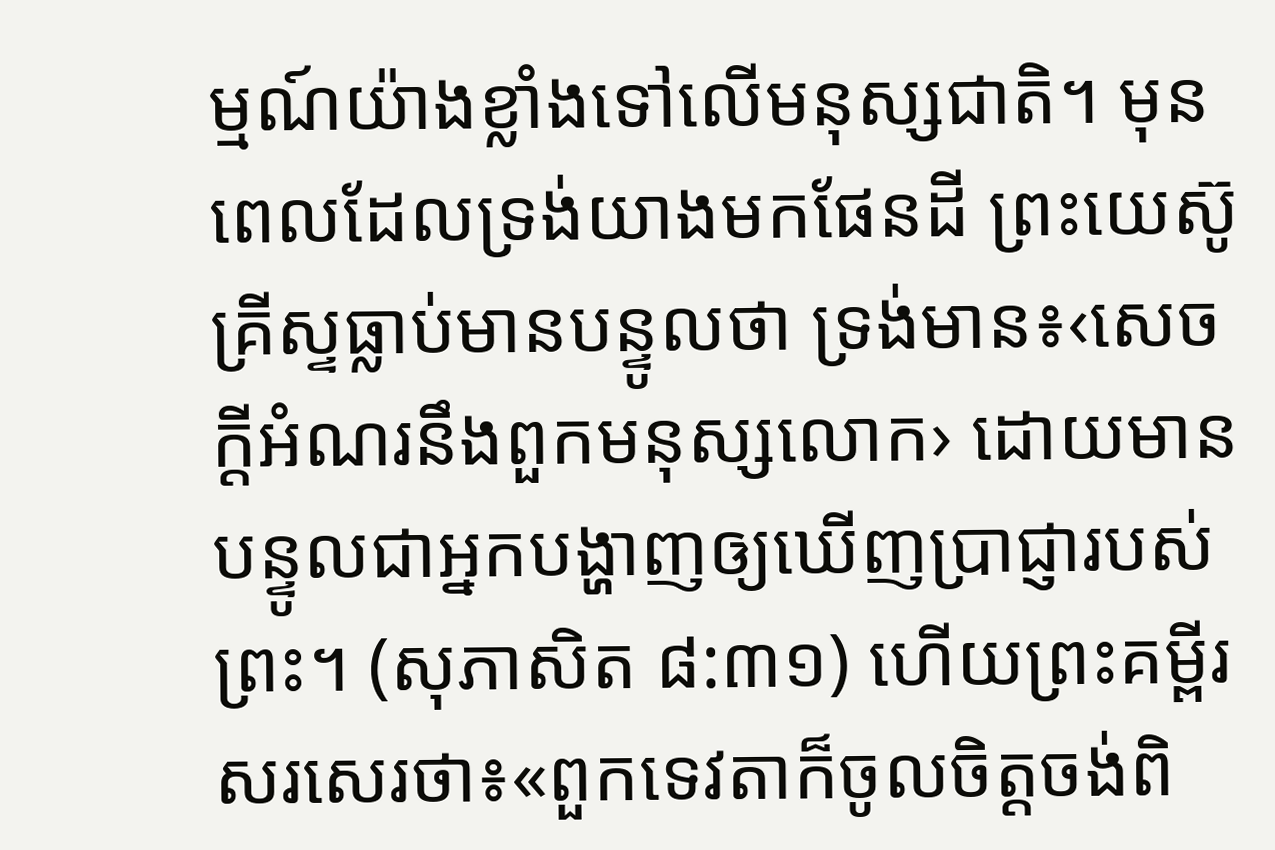ម្មណ៍យ៉ាងខ្លាំងទៅលើមនុស្សជាតិ។ មុនពេលដែលទ្រង់យាងមកផែនដី ព្រះយេស៊ូគ្រីស្ទធ្លាប់មានបន្ទូលថា ទ្រង់មាន៖‹សេចក្ដីអំណរនឹងពួកមនុស្សលោក› ដោយមានបន្ទូលជាអ្នកបង្ហាញឲ្យឃើញប្រាជ្ញារបស់ព្រះ។ (សុភាសិត ៨:៣១) ហើយព្រះគម្ពីរសរសេរថា៖«ពួកទេវតាក៏ចូលចិត្តចង់ពិ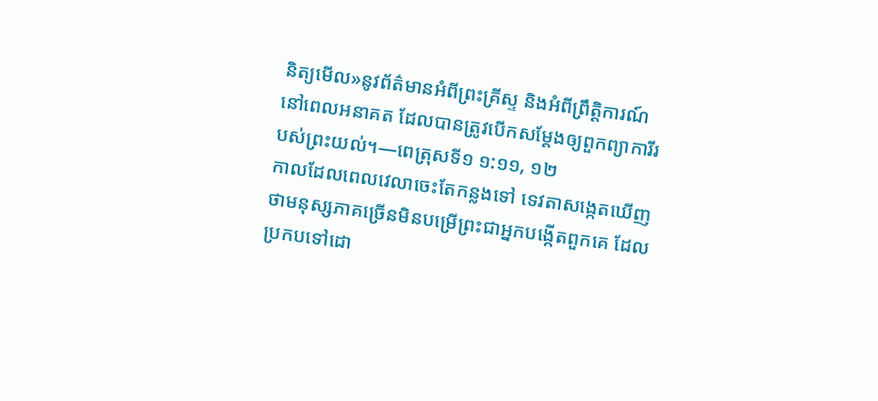និត្យមើល»នូវព័ត៌មានអំពីព្រះគ្រីស្ទ និងអំពីព្រឹត្ដិការណ៍នៅពេលអនាគត ដែលបានត្រូវបើកសម្ដែងឲ្យពួកព្យាការីរបស់ព្រះយល់។—ពេត្រុសទី១ ១:១១, ១២
កាលដែលពេលវេលាចេះតែកន្លងទៅ ទេវតាសង្កេតឃើញថាមនុស្សភាគច្រើនមិនបម្រើព្រះជាអ្នកបង្កើតពួកគេ ដែលប្រកបទៅដោ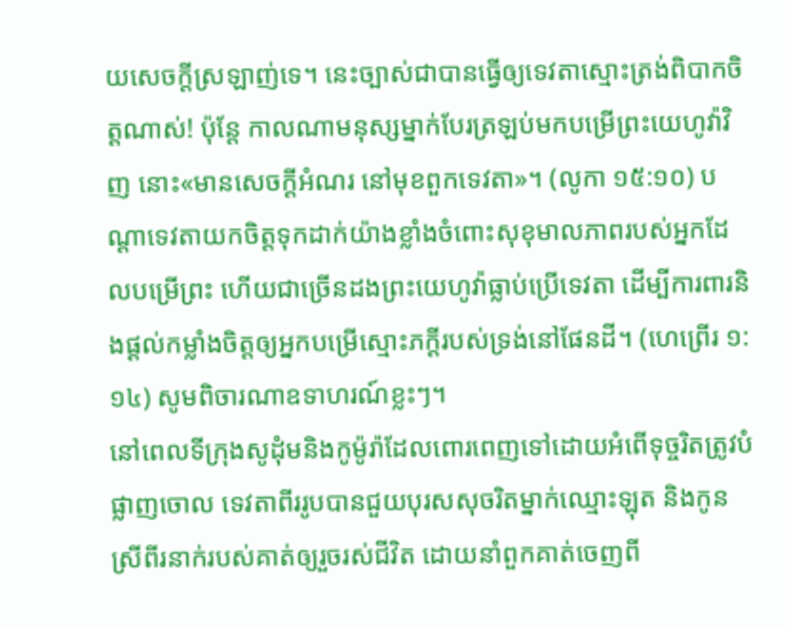យសេចក្ដីស្រឡាញ់ទេ។ នេះច្បាស់ជាបានធ្វើឲ្យទេវតាស្មោះត្រង់ពិបាកចិត្តណាស់! ប៉ុន្តែ កាលណាមនុស្សម្នាក់បែរត្រឡប់មកបម្រើព្រះយេហូវ៉ាវិញ នោះ«មានសេចក្ដីអំណរ នៅមុខពួកទេវតា»។ (លូកា ១៥:១០) បណ្ដាទេវតាយកចិត្តទុកដាក់យ៉ាងខ្លាំងចំពោះសុខុមាលភាពរបស់អ្នកដែលបម្រើព្រះ ហើយជាច្រើនដងព្រះយេហូវ៉ាធ្លាប់ប្រើទេវតា ដើម្បីការពារនិងផ្ដល់កម្លាំងចិត្តឲ្យអ្នកបម្រើស្មោះភក្ដីរបស់ទ្រង់នៅផែនដី។ (ហេព្រើរ ១:១៤) សូមពិចារណាឧទាហរណ៍ខ្លះៗ។
នៅពេលទីក្រុងសូដុំមនិងកូម៉ូរ៉ាដែលពោរពេញទៅដោយអំពើទុច្ចរិតត្រូវបំផ្លាញចោល ទេវតាពីររូបបានជួយបុរសសុចរិតម្នាក់ឈ្មោះឡុត និងកូនស្រីពីរនាក់របស់គាត់ឲ្យរួចរស់ជីវិត ដោយនាំពួកគាត់ចេញពី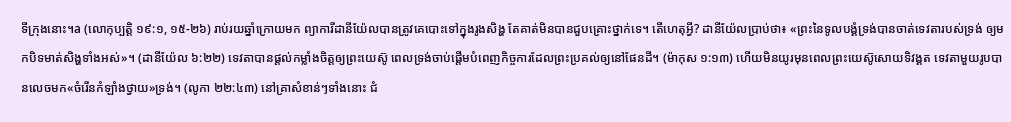ទីក្រុងនោះ។a (លោកុប្បត្តិ ១៩:១, ១៥-២៦) រាប់រយឆ្នាំក្រោយមក ព្យាការីដានីយ៉ែលបានត្រូវគេបោះទៅក្នុងរូងសិង្ហ តែគាត់មិនបានជួបគ្រោះថ្នាក់ទេ។ តើហេតុអ្វី? ដានីយ៉ែលប្រាប់ថា៖ «ព្រះនៃទូលបង្គំទ្រង់បានចាត់ទេវតារបស់ទ្រង់ ឲ្យមកបិទមាត់សិង្ហទាំងអស់»។ (ដានីយ៉ែល ៦:២២) ទេវតាបានផ្ដល់កម្លាំងចិត្តឲ្យព្រះយេស៊ូ ពេលទ្រង់ចាប់ផ្ដើមបំពេញកិច្ចការដែលព្រះប្រគល់ឲ្យនៅផែនដី។ (ម៉ាកុស ១:១៣) ហើយមិនយូរមុនពេលព្រះយេស៊ូសោយទិវង្គត ទេវតាមួយរូបបានលេចមក«ចំរើនកំឡាំងថ្វាយ»ទ្រង់។ (លូកា ២២:៤៣) នៅគ្រាសំខាន់ៗទាំងនោះ ជំ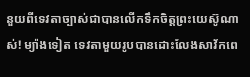នួយពីទេវតាច្បាស់ជាបានលើកទឹកចិត្តព្រះយេស៊ូណាស់! ម្យ៉ាងទៀត ទេវតាមួយរូបបានដោះលែងសាវ័កពេ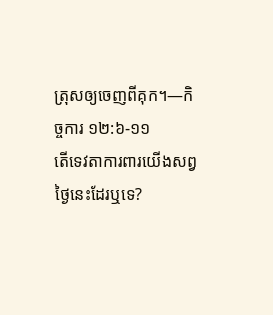ត្រុសឲ្យចេញពីគុក។—កិច្ចការ ១២:៦-១១
តើទេវតាការពារយើងសព្វថ្ងៃនេះដែរឬទេ?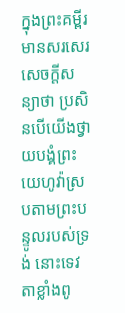ក្នុងព្រះគម្ពីរមានសរសេរសេចក្ដីសន្យាថា ប្រសិនបើយើងថ្វាយបង្គំព្រះយេហូវ៉ាស្របតាមព្រះបន្ទូលរបស់ទ្រង់ នោះទេវតាខ្លាំងពូ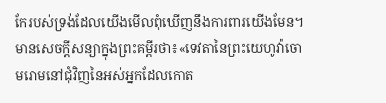កែរបស់ទ្រង់ដែលយើងមើលពុំឃើញនឹងការពារយើងមែន។ មានសេចក្ដីសន្យាក្នុងព្រះគម្ពីរថា៖«ទេវតានៃព្រះយេហូវ៉ាចោមរោមនៅជុំវិញនៃអស់អ្នកដែលកោត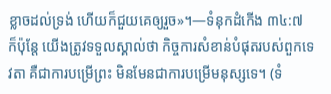ខ្លាចដល់ទ្រង់ ហើយក៏ជួយគេឲ្យរួច»។—ទំនុកដំកើង ៣៤:៧
ក៏ប៉ុន្តែ យើងត្រូវទទួលស្គាល់ថា កិច្ចការសំខាន់បំផុតរបស់ពួកទេវតា គឺជាការបម្រើព្រះ មិនមែនជាការបម្រើមនុស្សទេ។ (ទំ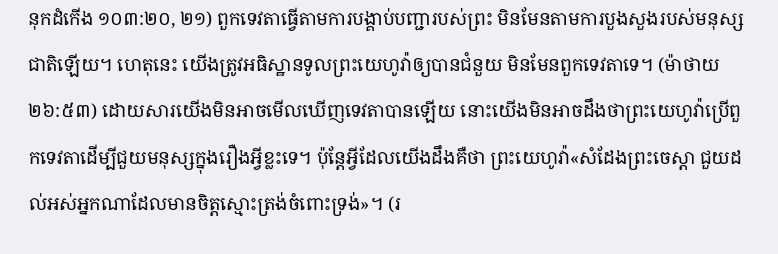នុកដំកើង ១០៣:២០, ២១) ពួកទេវតាធ្វើតាមការបង្គាប់បញ្ជារបស់ព្រះ មិនមែនតាមការបួងសួងរបស់មនុស្សជាតិឡើយ។ ហេតុនេះ យើងត្រូវអធិស្ឋានទូលព្រះយេហូវ៉ាឲ្យបានជំនួយ មិនមែនពួកទេវតាទេ។ (ម៉ាថាយ ២៦:៥៣) ដោយសារយើងមិនអាចមើលឃើញទេវតាបានឡើយ នោះយើងមិនអាចដឹងថាព្រះយេហូវ៉ាប្រើពួកទេវតាដើម្បីជួយមនុស្សក្នុងរឿងអ្វីខ្លះទេ។ ប៉ុន្តែអ្វីដែលយើងដឹងគឺថា ព្រះយេហូវ៉ា«សំដែងព្រះចេស្ដា ជួយដល់អស់អ្នកណាដែលមានចិត្តស្មោះត្រង់ចំពោះទ្រង់»។ (រ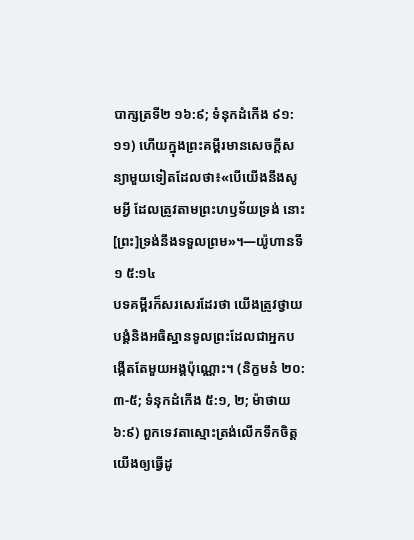បាក្សត្រទី២ ១៦:៩; ទំនុកដំកើង ៩១:១១) ហើយក្នុងព្រះគម្ពីរមានសេចក្ដីសន្យាមួយទៀតដែលថា៖«បើយើងនឹងសូមអ្វី ដែលត្រូវតាមព្រះហឫទ័យទ្រង់ នោះ[ព្រះ]ទ្រង់នឹងទទួលព្រម»។—យ៉ូហានទី១ ៥:១៤
បទគម្ពីរក៏សរសេរដែរថា យើងត្រូវថ្វាយបង្គំនិងអធិស្ឋានទូលព្រះដែលជាអ្នកបង្កើតតែមួយអង្គប៉ុណ្ណោះ។ (និក្ខមនំ ២០:៣-៥; ទំនុកដំកើង ៥:១, ២; ម៉ាថាយ ៦:៩) ពួកទេវតាស្មោះត្រង់លើកទឹកចិត្តយើងឲ្យធ្វើដូ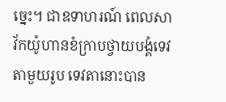ច្នេះ។ ជាឧទាហរណ៍ ពេលសាវ័កយ៉ូហានខំក្រាបថ្វាយបង្គំទេវតាមួយរូប ទេវតានោះបាន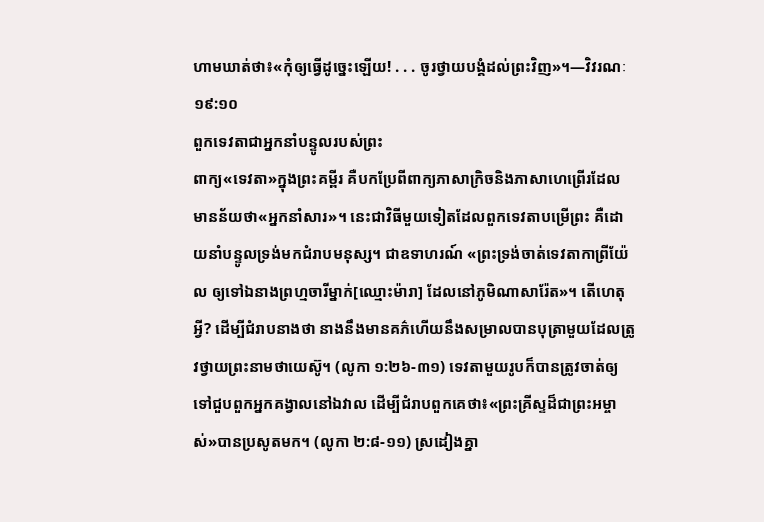ហាមឃាត់ថា៖«កុំឲ្យធ្វើដូច្នេះឡើយ! . . . ចូរថ្វាយបង្គំដល់ព្រះវិញ»។—វិវរណៈ ១៩:១០
ពួកទេវតាជាអ្នកនាំបន្ទូលរបស់ព្រះ
ពាក្យ«ទេវតា»ក្នុងព្រះគម្ពីរ គឺបកប្រែពីពាក្យភាសាក្រិចនិងភាសាហេព្រើរដែលមានន័យថា«អ្នកនាំសារ»។ នេះជាវិធីមួយទៀតដែលពួកទេវតាបម្រើព្រះ គឺដោយនាំបន្ទូលទ្រង់មកជំរាបមនុស្ស។ ជាឧទាហរណ៍ «ព្រះទ្រង់ចាត់ទេវតាកាព្រីយ៉ែល ឲ្យទៅឯនាងព្រហ្មចារីម្នាក់[ឈ្មោះម៉ារា] ដែលនៅភូមិណាសារ៉ែត»។ តើហេតុអ្វី? ដើម្បីជំរាបនាងថា នាងនឹងមានគភ៌ហើយនឹងសម្រាលបានបុត្រាមួយដែលត្រូវថ្វាយព្រះនាមថាយេស៊ូ។ (លូកា ១:២៦-៣១) ទេវតាមួយរូបក៏បានត្រូវចាត់ឲ្យទៅជួបពួកអ្នកគង្វាលនៅឯវាល ដើម្បីជំរាបពួកគេថា៖«ព្រះគ្រីស្ទដ៏ជាព្រះអម្ចាស់»បានប្រសូតមក។ (លូកា ២:៨-១១) ស្រដៀងគ្នា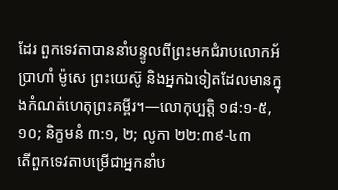ដែរ ពួកទេវតាបាននាំបន្ទូលពីព្រះមកជំរាបលោកអ័ប្រាហាំ ម៉ូសេ ព្រះយេស៊ូ និងអ្នកឯទៀតដែលមានក្នុងកំណត់ហេតុព្រះគម្ពីរ។—លោកុប្បត្តិ ១៨:១-៥, ១០; និក្ខមនំ ៣:១, ២; លូកា ២២:៣៩-៤៣
តើពួកទេវតាបម្រើជាអ្នកនាំប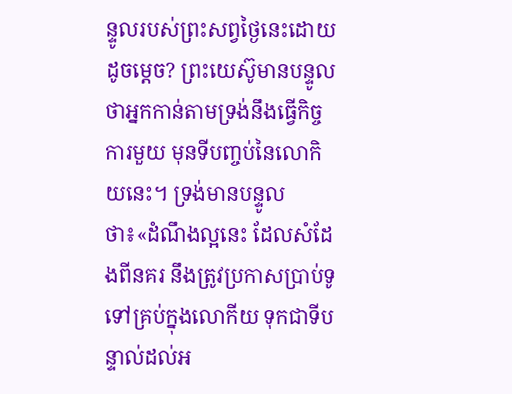ន្ទូលរបស់ព្រះសព្វថ្ងៃនេះដោយដូចម្ដេច? ព្រះយេស៊ូមានបន្ទូលថាអ្នកកាន់តាមទ្រង់នឹងធ្វើកិច្ចការមួយ មុនទីបញ្ចប់នៃលោកិយនេះ។ ទ្រង់មានបន្ទូលថា៖«ដំណឹងល្អនេះ ដែលសំដែងពីនគរ នឹងត្រូវប្រកាសប្រាប់ទូទៅគ្រប់ក្នុងលោកីយ ទុកជាទីបន្ទាល់ដល់អ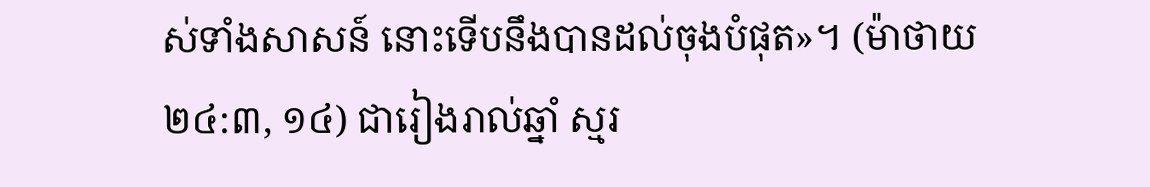ស់ទាំងសាសន៍ នោះទើបនឹងបានដល់ចុងបំផុត»។ (ម៉ាថាយ ២៤:៣, ១៤) ជារៀងរាល់ឆ្នាំ ស្មរ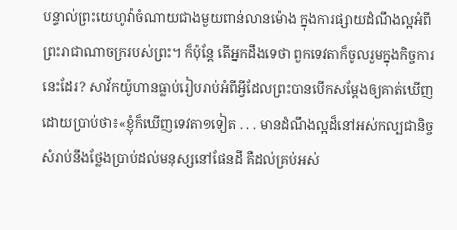បន្ទាល់ព្រះយេហូវ៉ាចំណាយជាងមួយពាន់លានម៉ោង ក្នុងការផ្សាយដំណឹងល្អអំពីព្រះរាជាណាចក្ររបស់ព្រះ។ ក៏ប៉ុន្តែ តើអ្នកដឹងទេថា ពួកទេវតាក៏ចូលរួមក្នុងកិច្ចការនេះដែរ? សាវ័កយ៉ូហានធ្លាប់រៀបរាប់អំពីអ្វីដែលព្រះបានបើកសម្ដែងឲ្យគាត់ឃើញ ដោយប្រាប់ថា៖«ខ្ញុំក៏ឃើញទេវតា១ទៀត . . . មានដំណឹងល្អដ៏នៅអស់កល្បជានិច្ច សំរាប់នឹងថ្លែងប្រាប់ដល់មនុស្សនៅផែនដី គឺដល់គ្រប់អស់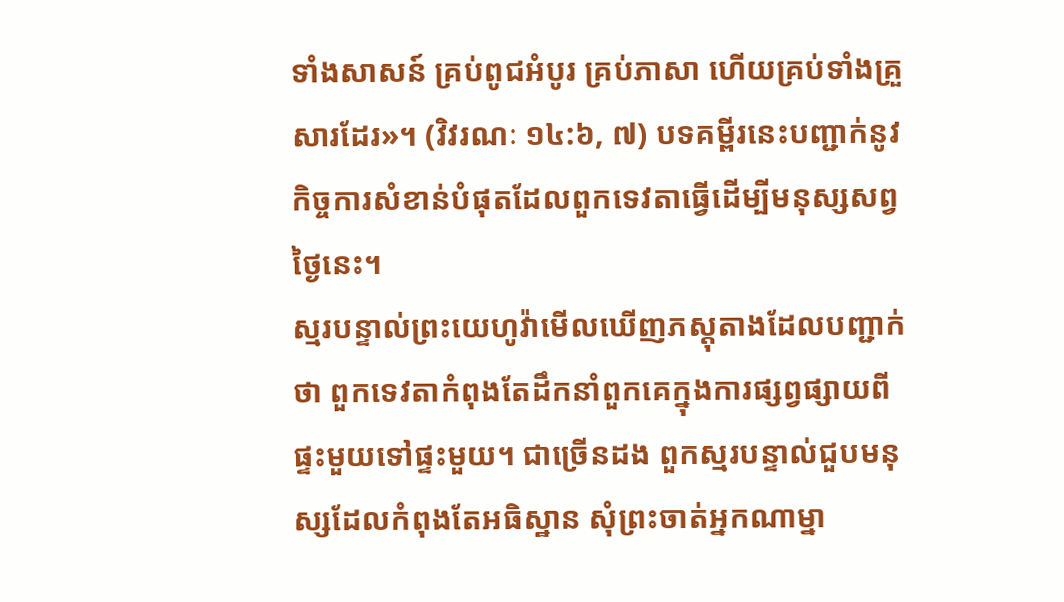ទាំងសាសន៍ គ្រប់ពូជអំបូរ គ្រប់ភាសា ហើយគ្រប់ទាំងគ្រួសារដែរ»។ (វិវរណៈ ១៤:៦, ៧) បទគម្ពីរនេះបញ្ជាក់នូវកិច្ចការសំខាន់បំផុតដែលពួកទេវតាធ្វើដើម្បីមនុស្សសព្វថ្ងៃនេះ។
ស្មរបន្ទាល់ព្រះយេហូវ៉ាមើលឃើញភស្តុតាងដែលបញ្ជាក់ថា ពួកទេវតាកំពុងតែដឹកនាំពួកគេក្នុងការផ្សព្វផ្សាយពីផ្ទះមួយទៅផ្ទះមួយ។ ជាច្រើនដង ពួកស្មរបន្ទាល់ជួបមនុស្សដែលកំពុងតែអធិស្ឋាន សុំព្រះចាត់អ្នកណាម្នា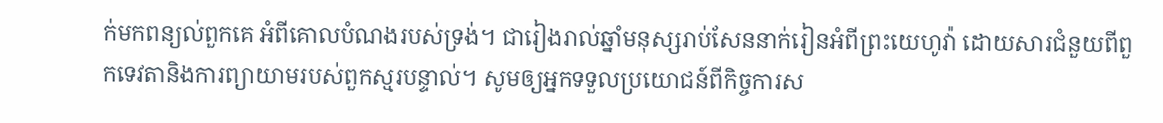ក់មកពន្យល់ពួកគេ អំពីគោលបំណងរបស់ទ្រង់។ ជារៀងរាល់ឆ្នាំមនុស្សរាប់សែននាក់រៀនអំពីព្រះយេហូវ៉ា ដោយសារជំនួយពីពួកទេវតានិងការព្យាយាមរបស់ពួកស្មរបន្ទាល់។ សូមឲ្យអ្នកទទួលប្រយោជន៍ពីកិច្ចការស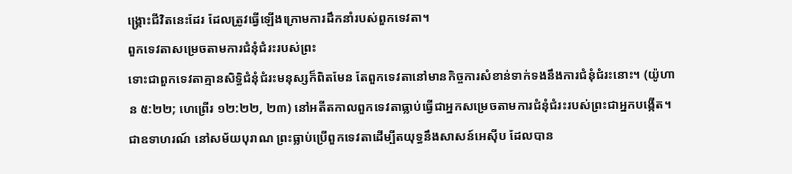ង្គ្រោះជីវិតនេះដែរ ដែលត្រូវធ្វើឡើងក្រោមការដឹកនាំរបស់ពួកទេវតា។
ពួកទេវតាសម្រេចតាមការជំនុំជំរះរបស់ព្រះ
ទោះជាពួកទេវតាគ្មានសិទ្ធិជំនុំជំរះមនុស្សក៏ពិតមែន តែពួកទេវតានៅមានកិច្ចការសំខាន់ទាក់ទងនឹងការជំនុំជំរះនោះ។ (យ៉ូហាន ៥:២២; ហេព្រើរ ១២:២២, ២៣) នៅអតីតកាលពួកទេវតាធ្លាប់ធ្វើជាអ្នកសម្រេចតាមការជំនុំជំរះរបស់ព្រះជាអ្នកបង្កើត។ ជាឧទាហរណ៍ នៅសម័យបុរាណ ព្រះធ្លាប់ប្រើពួកទេវតាដើម្បីតយុទ្ធនឹងសាសន៍អេស៊ីប ដែលបាន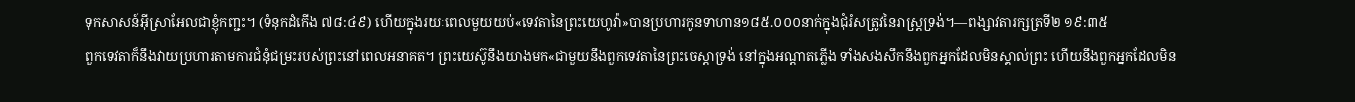ទុកសាសន៍អ៊ីស្រាអែលជាខ្ញុំកញ្ជះ។ (ទំនុកដំកើង ៧៨:៤៩) ហើយក្នុងរយៈពេលមួយយប់«ទេវតានៃព្រះយេហូវ៉ា»បានប្រហារកូនទាហាន១៨៥.០០០នាក់ក្នុងជុំរំសត្រូវនៃរាស្ត្រទ្រង់។—ពង្សាវតារក្សត្រទី២ ១៩:៣៥
ពួកទេវតាក៏នឹងវាយប្រហារតាមការជំនុំជម្រះរបស់ព្រះនៅពេលអនាគត។ ព្រះយេស៊ូនឹងយាងមក«ជាមួយនឹងពួកទេវតានៃព្រះចេស្ដាទ្រង់ នៅក្នុងអណ្ដាតភ្លើង ទាំងសងសឹកនឹងពួកអ្នកដែលមិនស្គាល់ព្រះ ហើយនឹងពួកអ្នកដែលមិន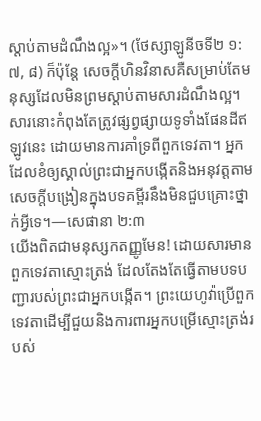ស្ដាប់តាមដំណឹងល្អ»។ (ថែស្សាឡូនីចទី២ ១:៧, ៨) ក៏ប៉ុន្តែ សេចក្ដីហិនវិនាសគឺសម្រាប់តែមនុស្សដែលមិនព្រមស្ដាប់តាមសារដំណឹងល្អ។ សារនោះកំពុងតែត្រូវផ្សព្វផ្សាយទូទាំងផែនដីឥឡូវនេះ ដោយមានការគាំទ្រពីពួកទេវតា។ អ្នកដែលខំឲ្យស្គាល់ព្រះជាអ្នកបង្កើតនិងអនុវត្តតាមសេចក្ដីបង្រៀនក្នុងបទគម្ពីរនឹងមិនជួបគ្រោះថ្នាក់អ្វីទេ។—សេផានា ២:៣
យើងពិតជាមនុស្សកតញ្ញូមែន! ដោយសារមានពួកទេវតាស្មោះត្រង់ ដែលតែងតែធ្វើតាមបទបញ្ជារបស់ព្រះជាអ្នកបង្កើត។ ព្រះយេហូវ៉ាប្រើពួកទេវតាដើម្បីជួយនិងការពារអ្នកបម្រើស្មោះត្រង់របស់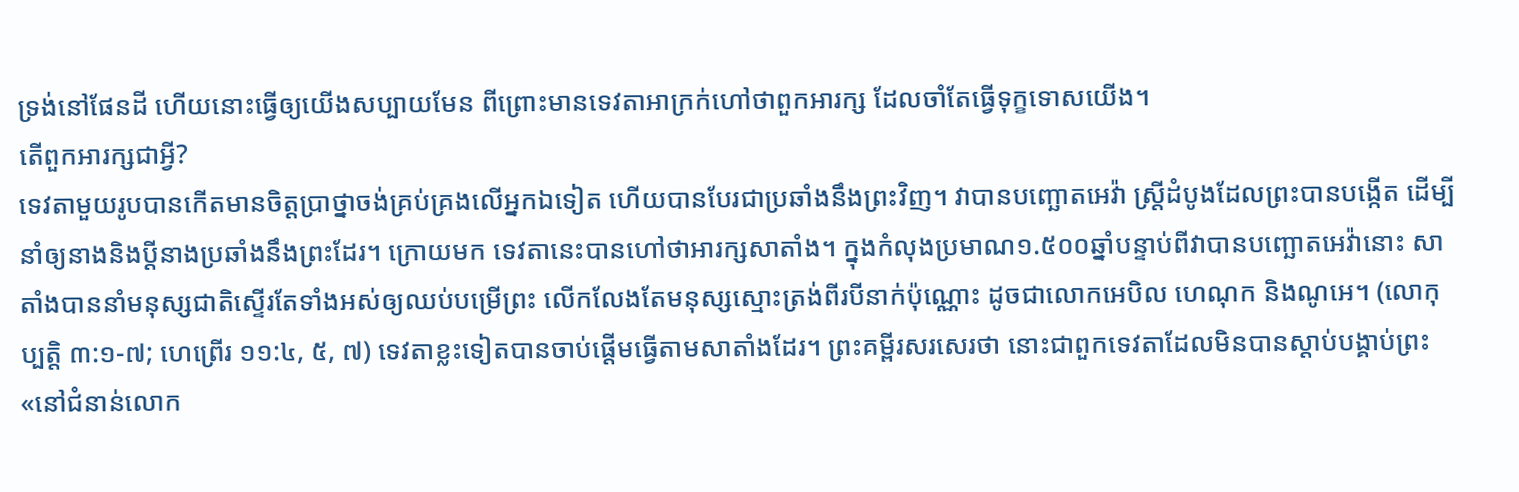ទ្រង់នៅផែនដី ហើយនោះធ្វើឲ្យយើងសប្បាយមែន ពីព្រោះមានទេវតាអាក្រក់ហៅថាពួកអារក្ស ដែលចាំតែធ្វើទុក្ខទោសយើង។
តើពួកអារក្សជាអ្វី?
ទេវតាមួយរូបបានកើតមានចិត្តប្រាថ្នាចង់គ្រប់គ្រងលើអ្នកឯទៀត ហើយបានបែរជាប្រឆាំងនឹងព្រះវិញ។ វាបានបញ្ឆោតអេវ៉ា ស្ត្រីដំបូងដែលព្រះបានបង្កើត ដើម្បីនាំឲ្យនាងនិងប្ដីនាងប្រឆាំងនឹងព្រះដែរ។ ក្រោយមក ទេវតានេះបានហៅថាអារក្សសាតាំង។ ក្នុងកំលុងប្រមាណ១.៥០០ឆ្នាំបន្ទាប់ពីវាបានបញ្ឆោតអេវ៉ានោះ សាតាំងបាននាំមនុស្សជាតិស្ទើរតែទាំងអស់ឲ្យឈប់បម្រើព្រះ លើកលែងតែមនុស្សស្មោះត្រង់ពីរបីនាក់ប៉ុណ្ណោះ ដូចជាលោកអេបិល ហេណុក និងណូអេ។ (លោកុប្បត្តិ ៣:១-៧; ហេព្រើរ ១១:៤, ៥, ៧) ទេវតាខ្លះទៀតបានចាប់ផ្ដើមធ្វើតាមសាតាំងដែរ។ ព្រះគម្ពីរសរសេរថា នោះជាពួកទេវតាដែលមិនបានស្ដាប់បង្គាប់ព្រះ«នៅជំនាន់លោក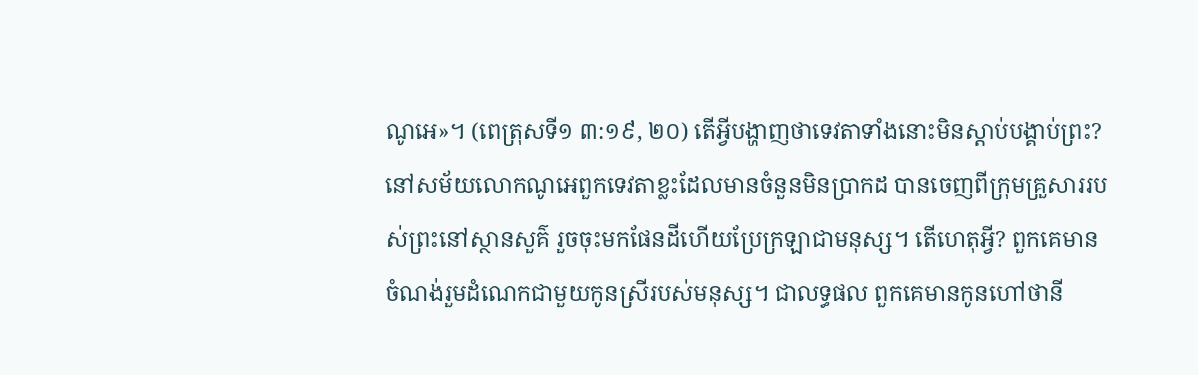ណូអេ»។ (ពេត្រុសទី១ ៣:១៩, ២០) តើអ្វីបង្ហាញថាទេវតាទាំងនោះមិនស្ដាប់បង្គាប់ព្រះ?
នៅសម័យលោកណូអេពួកទេវតាខ្លះដែលមានចំនួនមិនប្រាកដ បានចេញពីក្រុមគ្រួសាររបស់ព្រះនៅស្ថានសួគ៌ រួចចុះមកផែនដីហើយប្រែក្រឡាជាមនុស្ស។ តើហេតុអ្វី? ពួកគេមានចំណង់រួមដំណេកជាមួយកូនស្រីរបស់មនុស្ស។ ជាលទ្ធផល ពួកគេមានកូនហៅថានី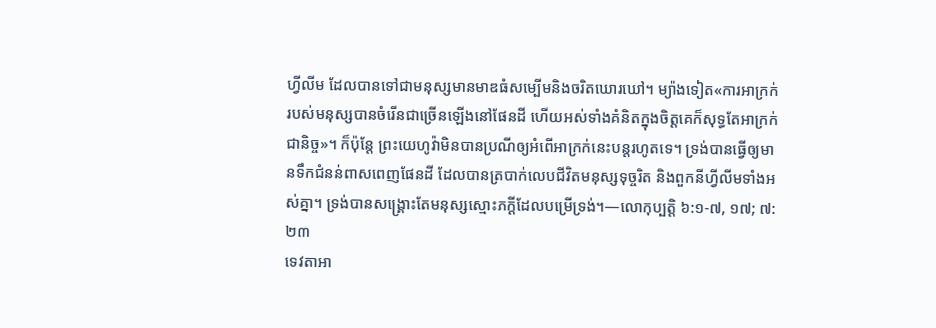ហ្វីលីម ដែលបានទៅជាមនុស្សមានមាឌធំសម្បើមនិងចរិតឃោរឃៅ។ ម្យ៉ាងទៀត«ការអាក្រក់របស់មនុស្សបានចំរើនជាច្រើនឡើងនៅផែនដី ហើយអស់ទាំងគំនិតក្នុងចិត្តគេក៏សុទ្ធតែអាក្រក់ជានិច្ច»។ ក៏ប៉ុន្តែ ព្រះយេហូវ៉ាមិនបានប្រណីឲ្យអំពើអាក្រក់នេះបន្តរហូតទេ។ ទ្រង់បានធ្វើឲ្យមានទឹកជំនន់ពាសពេញផែនដី ដែលបានត្របាក់លេបជីវិតមនុស្សទុច្ចរិត និងពួកនីហ្វីលីមទាំងអស់គ្នា។ ទ្រង់បានសង្គ្រោះតែមនុស្សស្មោះភក្ដីដែលបម្រើទ្រង់។—លោកុប្បត្តិ ៦:១-៧, ១៧; ៧:២៣
ទេវតាអា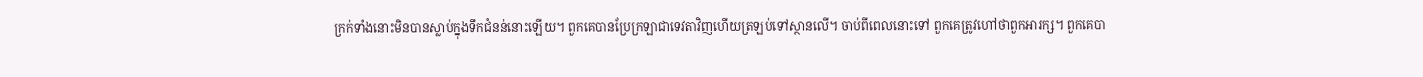ក្រក់ទាំងនោះមិនបានស្លាប់ក្នុងទឹកជំនន់នោះឡើយ។ ពួកគេបានប្រែក្រឡាជាទេវតាវិញហើយត្រឡប់ទៅស្ថានលើ។ ចាប់ពីពេលនោះទៅ ពួកគេត្រូវហៅថាពួកអារក្ស។ ពួកគេបា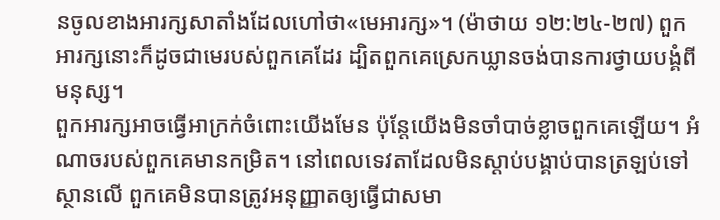នចូលខាងអារក្សសាតាំងដែលហៅថា«មេអារក្ស»។ (ម៉ាថាយ ១២:២៤-២៧) ពួកអារក្សនោះក៏ដូចជាមេរបស់ពួកគេដែរ ដ្បិតពួកគេស្រេកឃ្លានចង់បានការថ្វាយបង្គំពីមនុស្ស។
ពួកអារក្សអាចធ្វើអាក្រក់ចំពោះយើងមែន ប៉ុន្តែយើងមិនចាំបាច់ខ្លាចពួកគេឡើយ។ អំណាចរបស់ពួកគេមានកម្រិត។ នៅពេលទេវតាដែលមិនស្ដាប់បង្គាប់បានត្រឡប់ទៅស្ថានលើ ពួកគេមិនបានត្រូវអនុញ្ញាតឲ្យធ្វើជាសមា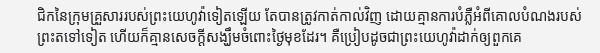ជិកនៃក្រុមគ្រួសាររបស់ព្រះយេហូវ៉ាទៀតឡើយ តែបានត្រូវកាត់កាល់វិញ ដោយគ្មានការបំភ្លឺអំពីគោលបំណងរបស់ព្រះតទៅទៀត ហើយក៏គ្មានសេចក្ដីសង្ឃឹមចំពោះថ្ងៃមុខដែរ។ គឺប្រៀបដូចជាព្រះយេហូវ៉ាដាក់ឲ្យពួកគេ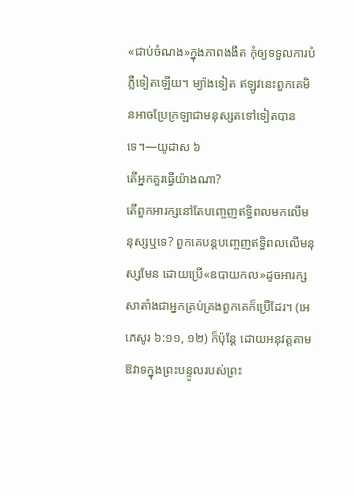«ជាប់ចំណង»ក្នុងភាពងងឹត កុំឲ្យទទួលការបំភ្លឺទៀតឡើយ។ ម្យ៉ាងទៀត ឥឡូវនេះពួកគេមិនអាចប្រែក្រឡាជាមនុស្សតទៅទៀតបានទេ។—យូដាស ៦
តើអ្នកគួរធ្វើយ៉ាងណា?
តើពួកអារក្សនៅតែបញ្ចេញឥទ្ធិពលមកលើមនុស្សឬទេ? ពួកគេបន្តបញ្ចេញឥទ្ធិពលលើមនុស្សមែន ដោយប្រើ«ឧបាយកល»ដូចអារក្សសាតាំងជាអ្នកគ្រប់គ្រងពួកគេក៏ប្រើដែរ។ (អេភេសូរ ៦:១១, ១២) ក៏ប៉ុន្តែ ដោយអនុវត្តតាមឱវាទក្នុងព្រះបន្ទូលរបស់ព្រះ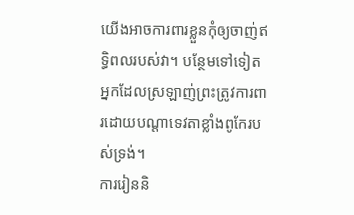យើងអាចការពារខ្លួនកុំឲ្យចាញ់ឥទ្ធិពលរបស់វា។ បន្ថែមទៅទៀត អ្នកដែលស្រឡាញ់ព្រះត្រូវការពារដោយបណ្ដាទេវតាខ្លាំងពូកែរបស់ទ្រង់។
ការរៀននិ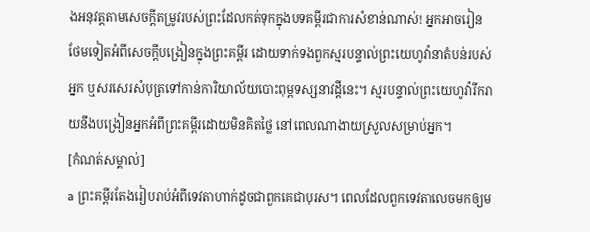ងអនុវត្តតាមសេចក្ដីតម្រូវរបស់ព្រះដែលកត់ទុកក្នុងបទគម្ពីរជាការសំខាន់ណាស់! អ្នកអាចរៀនថែមទៀតអំពីសេចក្ដីបង្រៀនក្នុងព្រះគម្ពីរ ដោយទាក់ទងពួកស្មរបន្ទាល់ព្រះយេហូវ៉ានាតំបន់របស់អ្នក ឬសរសេរសំបុត្រទៅកាន់ការិយាល័យបោះពុម្ពទស្សនាវដ្ដីនេះ។ ស្មរបន្ទាល់ព្រះយេហូវ៉ារីករាយនឹងបង្រៀនអ្នកអំពីព្រះគម្ពីរដោយមិនគិតថ្លៃ នៅពេលណាងាយស្រួលសម្រាប់អ្នក។
[កំណត់សម្គាល់]
a ព្រះគម្ពីរតែងរៀបរាប់អំពីទេវតាហាក់ដូចជាពួកគេជាបុរស។ ពេលដែលពួកទេវតាលេចមកឲ្យម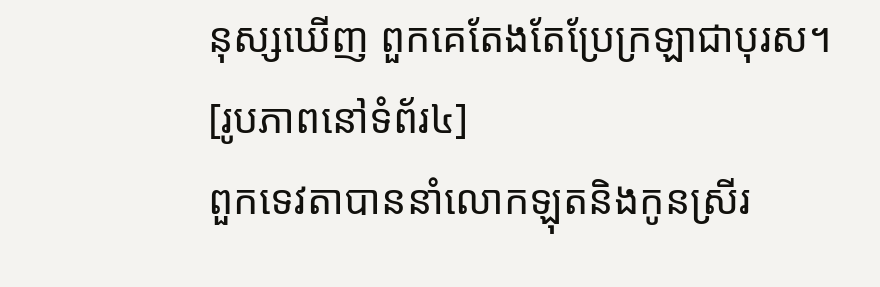នុស្សឃើញ ពួកគេតែងតែប្រែក្រឡាជាបុរស។
[រូបភាពនៅទំព័រ៤]
ពួកទេវតាបាននាំលោកឡុតនិងកូនស្រីរ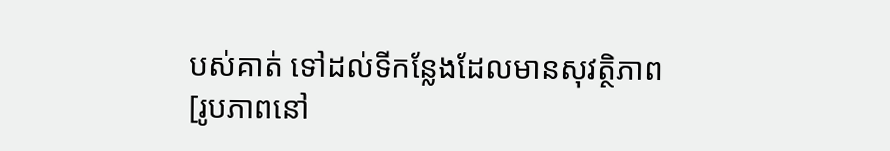បស់គាត់ ទៅដល់ទីកន្លែងដែលមានសុវត្ថិភាព
[រូបភាពនៅ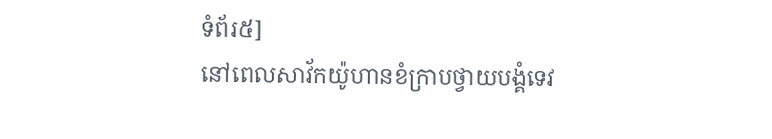ទំព័រ៥]
នៅពេលសាវ័កយ៉ូហានខំក្រាបថ្វាយបង្គំទេវ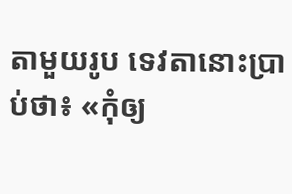តាមួយរូប ទេវតានោះប្រាប់ថា៖ «កុំឲ្យ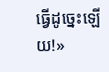ធ្វើដូច្នេះឡើយ!»